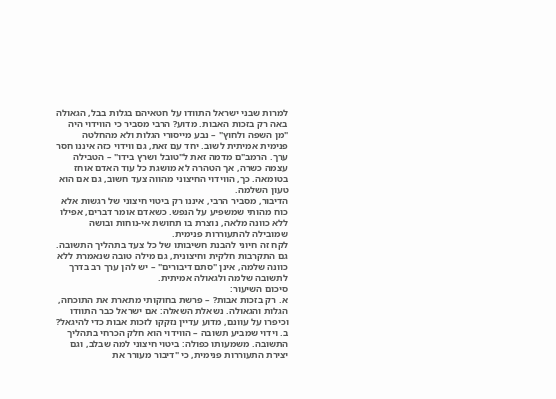למרות שבני ישראל התוודו על חטאיהם בגלות בבל, הגאולה באה רק בזכות האבות. מדוע? הרבי מסביר כי הווידוי היה "מן השפה ולחוץ" – נבע מייסורי הגלות ולא מהחלטה פנימית אמיתית לשוב. יחד עם זאת, גם ווידוי כזה איננו חסר ערך. הרמב"ם מדמה זאת ל"טובל ושרץ בידו" – הטבילה עצמה כשרה, אך הטהרה לא מושגת כל עוד האדם אוחז בטומאה. כך, הווידוי החיצוני מהווה צעד חשוב, גם אם הוא טעון השלמה.
הדיבור, מסביר הרבי, איננו רק ביטוי חיצוני של רגשות אלא כוח מהותי שמשפיע על הנפש. כשאדם אומר דברים, אפילו ללא כוונה מלאה, נוצרת בו תחושת אי-נוחות ובושה שמובילה להתעוררות פנימית.
לקח זה חיוני להבנת חשיבותו של כל צעד בתהליך התשובה. גם התקרבות חלקית וחיצונית, גם מילה טובה שנאמרת ללא כוונה שלמה, אינן "סתם דיבורים" – יש להן ערך רב בדרך לתשובה שלמה ולגאולה אמיתית.
סיכום השיעור:
א. רק בזכות אבות? – פרשת בחוקותי מתארת את התוכחה, הגלות והגאולה. נשאלת השאלה: אם ישראל כבר התוודו וכיפרו על עוונם, מדוע עדיין נזקקו לזכות אבות כדי להיגאל?
ב. וידוי שמביע תשובה – הווידוי הוא חלק הכרחי בתהליך התשובה. משמעותו כפולה: ביטוי חיצוני למה שבלב, וגם יצירת התעוררות פנימית, כי "דיבור מעורר את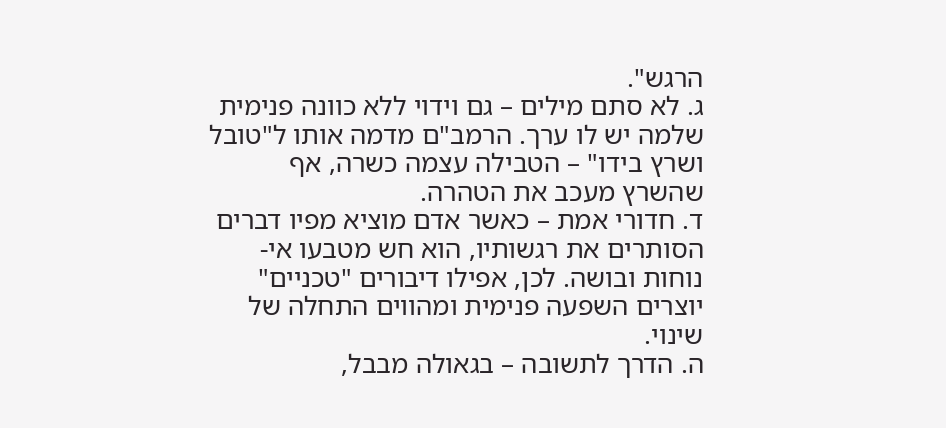הרגש".
ג. לא סתם מילים – גם וידוי ללא כוונה פנימית שלמה יש לו ערך. הרמב"ם מדמה אותו ל"טובל ושרץ בידו" – הטבילה עצמה כשרה, אף שהשרץ מעכב את הטהרה.
ד. חדורי אמת – כאשר אדם מוציא מפיו דברים הסותרים את רגשותיו, הוא חש מטבעו אי-נוחות ובושה. לכן, אפילו דיבורים "טכניים" יוצרים השפעה פנימית ומהווים התחלה של שינוי.
ה. הדרך לתשובה – בגאולה מבבל,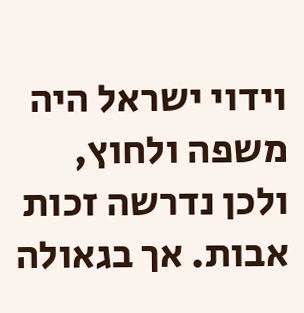וידוי ישראל היה משפה ולחוץ, ולכן נדרשה זכות אבות. אך בגאולה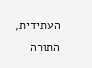העתידית, התורה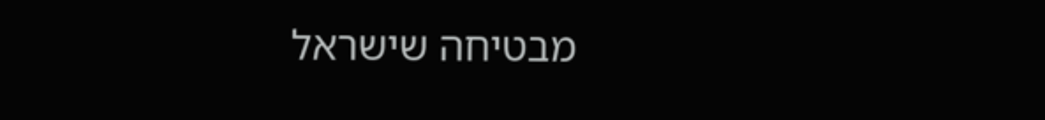מבטיחה שישראל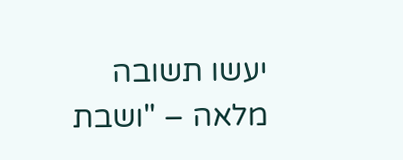יעשו תשובה מלאה – "ושבת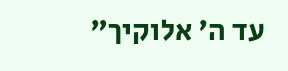עד ה' אלוקיך"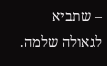– שתביא לגאולה שלמה.